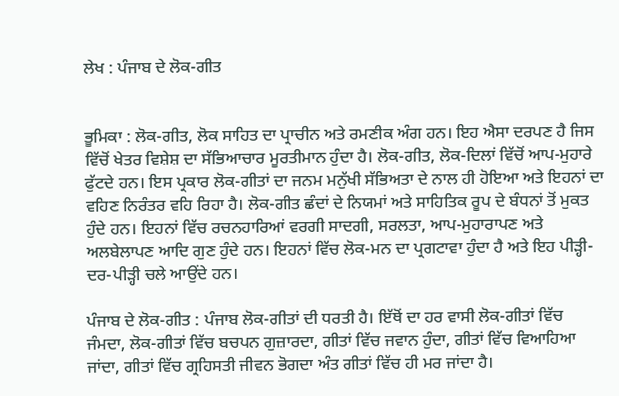ਲੇਖ : ਪੰਜਾਬ ਦੇ ਲੋਕ-ਗੀਤ


ਭੂਮਿਕਾ : ਲੋਕ-ਗੀਤ, ਲੋਕ ਸਾਹਿਤ ਦਾ ਪ੍ਰਾਚੀਨ ਅਤੇ ਰਮਣੀਕ ਅੰਗ ਹਨ। ਇਹ ਐਸਾ ਦਰਪਣ ਹੈ ਜਿਸ ਵਿੱਚੋਂ ਖੇਤਰ ਵਿਸ਼ੇਸ਼ ਦਾ ਸੱਭਿਆਚਾਰ ਮੂਰਤੀਮਾਨ ਹੁੰਦਾ ਹੈ। ਲੋਕ-ਗੀਤ, ਲੋਕ-ਦਿਲਾਂ ਵਿੱਚੋਂ ਆਪ-ਮੁਹਾਰੇ ਫੁੱਟਦੇ ਹਨ। ਇਸ ਪ੍ਰਕਾਰ ਲੋਕ-ਗੀਤਾਂ ਦਾ ਜਨਮ ਮਨੁੱਖੀ ਸੱਭਿਅਤਾ ਦੇ ਨਾਲ ਹੀ ਹੋਇਆ ਅਤੇ ਇਹਨਾਂ ਦਾ ਵਹਿਣ ਨਿਰੰਤਰ ਵਹਿ ਰਿਹਾ ਹੈ। ਲੋਕ-ਗੀਤ ਛੰਦਾਂ ਦੇ ਨਿਯਮਾਂ ਅਤੇ ਸਾਹਿਤਿਕ ਰੂਪ ਦੇ ਬੰਧਨਾਂ ਤੋਂ ਮੁਕਤ ਹੁੰਦੇ ਹਨ। ਇਹਨਾਂ ਵਿੱਚ ਰਚਨਹਾਰਿਆਂ ਵਰਗੀ ਸਾਦਗੀ, ਸਰਲਤਾ, ਆਪ-ਮੁਹਾਰਾਪਣ ਅਤੇ ਅਲਬੇਲਾਪਣ ਆਦਿ ਗੁਣ ਹੁੰਦੇ ਹਨ। ਇਹਨਾਂ ਵਿੱਚ ਲੋਕ-ਮਨ ਦਾ ਪ੍ਰਗਟਾਵਾ ਹੁੰਦਾ ਹੈ ਅਤੇ ਇਹ ਪੀੜ੍ਹੀ-ਦਰ-ਪੀੜ੍ਹੀ ਚਲੇ ਆਉਂਦੇ ਹਨ।

ਪੰਜਾਬ ਦੇ ਲੋਕ-ਗੀਤ : ਪੰਜਾਬ ਲੋਕ-ਗੀਤਾਂ ਦੀ ਧਰਤੀ ਹੈ। ਇੱਥੋਂ ਦਾ ਹਰ ਵਾਸੀ ਲੋਕ-ਗੀਤਾਂ ਵਿੱਚ ਜੰਮਦਾ, ਲੋਕ-ਗੀਤਾਂ ਵਿੱਚ ਬਚਪਨ ਗੁਜ਼ਾਰਦਾ, ਗੀਤਾਂ ਵਿੱਚ ਜਵਾਨ ਹੁੰਦਾ, ਗੀਤਾਂ ਵਿੱਚ ਵਿਆਹਿਆ ਜਾਂਦਾ, ਗੀਤਾਂ ਵਿੱਚ ਗ੍ਰਹਿਸਤੀ ਜੀਵਨ ਭੋਗਦਾ ਅੰਤ ਗੀਤਾਂ ਵਿੱਚ ਹੀ ਮਰ ਜਾਂਦਾ ਹੈ।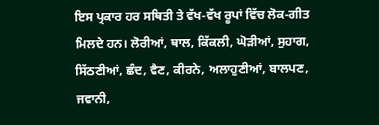ਇਸ ਪ੍ਰਕਾਰ ਹਰ ਸਥਿਤੀ ਤੇ ਵੱਖ-ਵੱਖ ਰੂਪਾਂ ਵਿੱਚ ਲੋਕ-ਗੀਤ ਮਿਲਦੇ ਹਨ। ਲੋਰੀਆਂ, ਥਾਲ, ਕਿੱਕਲੀ, ਘੋੜੀਆਂ, ਸੁਹਾਗ, ਸਿੱਠਣੀਆਂ, ਛੰਦ, ਵੈਣ, ਕੀਰਨੇ, ਅਲਾਹੁਣੀਆਂ, ਬਾਲਪਣ, ਜਵਾਨੀ,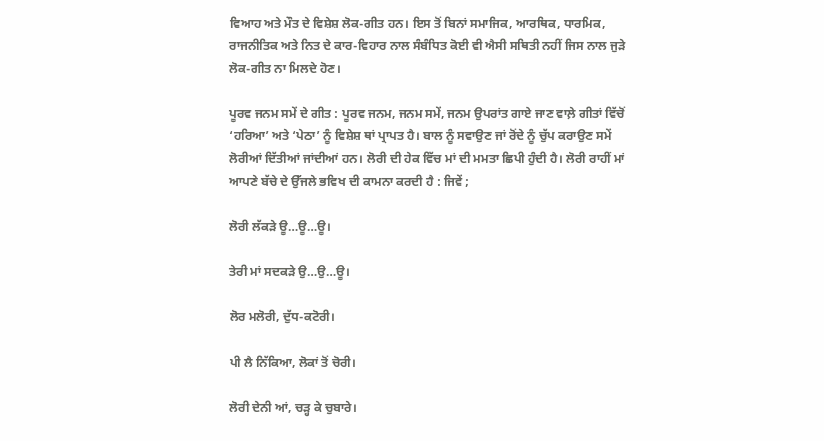ਵਿਆਹ ਅਤੇ ਮੌਤ ਦੇ ਵਿਸ਼ੇਸ਼ ਲੋਕ-ਗੀਤ ਹਨ। ਇਸ ਤੋਂ ਬਿਨਾਂ ਸਮਾਜਿਕ, ਆਰਥਿਕ, ਧਾਰਮਿਕ, ਰਾਜਨੀਤਿਕ ਅਤੇ ਨਿਤ ਦੇ ਕਾਰ-ਵਿਹਾਰ ਨਾਲ ਸੰਬੰਧਿਤ ਕੋਈ ਵੀ ਐਸੀ ਸਥਿਤੀ ਨਹੀਂ ਜਿਸ ਨਾਲ ਜੁੜੇ ਲੋਕ-ਗੀਤ ਨਾ ਮਿਲਦੇ ਹੋਣ।

ਪੂਰਵ ਜਨਮ ਸਮੇਂ ਦੇ ਗੀਤ : ਪੂਰਵ ਜਨਮ, ਜਨਮ ਸਮੇਂ, ਜਨਮ ਉਪਰਾਂਤ ਗਾਏ ਜਾਣ ਵਾਲ਼ੇ ਗੀਤਾਂ ਵਿੱਚੋਂ ‘ਹਰਿਆ’ ਅਤੇ ‘ਪੇਠਾ’ ਨੂੰ ਵਿਸ਼ੇਸ਼ ਥਾਂ ਪ੍ਰਾਪਤ ਹੈ। ਬਾਲ ਨੂੰ ਸਵਾਉਣ ਜਾਂ ਰੋਂਦੇ ਨੂੰ ਚੁੱਪ ਕਰਾਉਣ ਸਮੇਂ ਲੋਰੀਆਂ ਦਿੱਤੀਆਂ ਜਾਂਦੀਆਂ ਹਨ। ਲੋਰੀ ਦੀ ਹੇਕ ਵਿੱਚ ਮਾਂ ਦੀ ਮਮਤਾ ਛਿਪੀ ਹੁੰਦੀ ਹੈ। ਲੋਰੀ ਰਾਹੀਂ ਮਾਂ ਆਪਣੇ ਬੱਚੇ ਦੇ ਉੱਜਲੇ ਭਵਿਖ ਦੀ ਕਾਮਨਾ ਕਰਦੀ ਹੈ : ਜਿਵੇਂ ;

ਲੋਰੀ ਲੱਕੜੇ ਊ…ਊ…ਊ।

ਤੇਰੀ ਮਾਂ ਸਦਕੜੇ ਉ…ਉ…ਊ।

ਲੋਰ ਮਲੋਰੀ, ਦੁੱਧ-ਕਟੋਰੀ।

ਪੀ ਲੈ ਨਿੱਕਿਆ, ਲੋਕਾਂ ਤੋਂ ਚੋਰੀ।

ਲੋਰੀ ਦੇਨੀ ਆਂ, ਚੜ੍ਹ ਕੇ ਚੁਬਾਰੇ।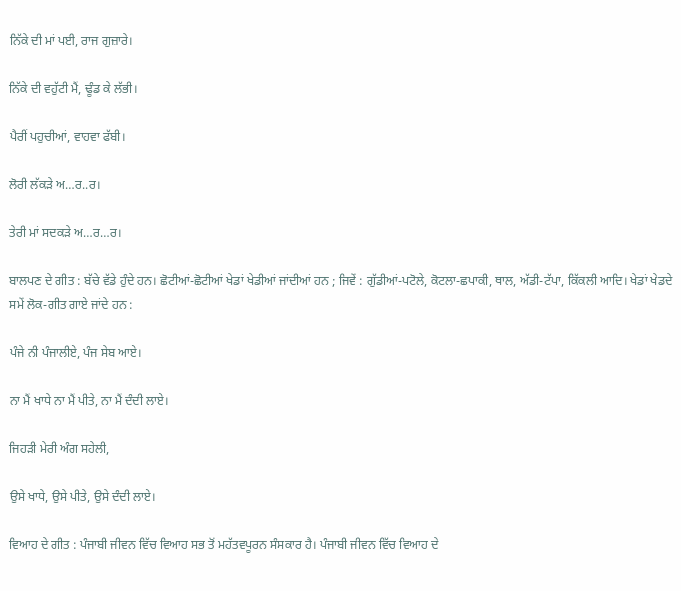ਨਿੱਕੇ ਦੀ ਮਾਂ ਪਈ, ਰਾਜ ਗੁਜ਼ਾਰੇ।

ਨਿੱਕੇ ਦੀ ਵਹੁੱਟੀ ਮੈਂ, ਢੂੰਡ ਕੇ ਲੱਭੀ।

ਪੈਰੀਂ ਪਹੁਚੀਆਂ, ਵਾਹਵਾ ਫੱਬੀ।

ਲੋਰੀ ਲੱਕੜੇ ਅ…ਰ..ਰ।

ਤੇਰੀ ਮਾਂ ਸਦਕੜੇ ਅ…ਰ…ਰ।

ਬਾਲਪਣ ਦੇ ਗੀਤ : ਬੱਚੇ ਵੱਡੇ ਹੁੰਦੇ ਹਨ। ਛੋਟੀਆਂ-ਛੋਟੀਆਂ ਖੇਡਾਂ ਖੇਡੀਆਂ ਜਾਂਦੀਆਂ ਹਨ ; ਜਿਵੇਂ : ਗੁੱਡੀਆਂ-ਪਟੋਲੇ, ਕੋਟਲਾ-ਛਪਾਕੀ, ਥਾਲ, ਅੱਡੀ-ਟੱਪਾ, ਕਿੱਕਲੀ ਆਦਿ। ਖੇਡਾਂ ਖੇਡਦੇ ਸਮੇਂ ਲੋਕ-ਗੀਤ ਗਾਏ ਜਾਂਦੇ ਹਨ :

ਪੰਜੇ ਨੀ ਪੰਜਾਲੀਏ, ਪੰਜ ਸੇਬ ਆਏ।

ਨਾ ਮੈਂ ਖਾਧੇ ਨਾ ਮੈਂ ਪੀਤੇ, ਨਾ ਮੈਂ ਦੰਦੀ ਲਾਏ।

ਜਿਹੜੀ ਮੇਰੀ ਅੰਗ ਸਹੇਲੀ,

ਉਸੇ ਖਾਧੇ, ਉਸੇ ਪੀਤੇ, ਉਸੇ ਦੰਦੀ ਲਾਏ।

ਵਿਆਹ ਦੇ ਗੀਤ : ਪੰਜਾਬੀ ਜੀਵਨ ਵਿੱਚ ਵਿਆਹ ਸਭ ਤੋਂ ਮਹੱਤਵਪੂਰਨ ਸੰਸਕਾਰ ਹੈ। ਪੰਜਾਬੀ ਜੀਵਨ ਵਿੱਚ ਵਿਆਹ ਦੇ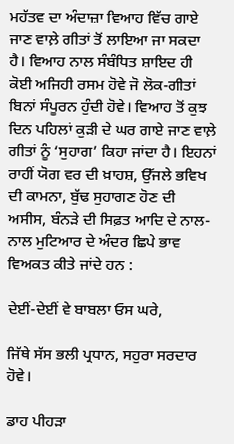ਮਹੱਤਵ ਦਾ ਅੰਦਾਜ਼ਾ ਵਿਆਹ ਵਿੱਚ ਗਾਏ ਜਾਣ ਵਾਲ਼ੇ ਗੀਤਾਂ ਤੋਂ ਲਾਇਆ ਜਾ ਸਕਦਾ ਹੈ। ਵਿਆਹ ਨਾਲ ਸੰਬੰਧਿਤ ਸ਼ਾਇਦ ਹੀ ਕੋਈ ਅਜਿਹੀ ਰਸਮ ਹੋਵੇ ਜੋ ਲੋਕ-ਗੀਤਾਂ ਬਿਨਾਂ ਸੰਪੂਰਨ ਹੁੰਦੀ ਹੋਵੇ। ਵਿਆਹ ਤੋਂ ਕੁਝ ਦਿਨ ਪਹਿਲਾਂ ਕੁੜੀ ਦੇ ਘਰ ਗਾਏ ਜਾਣ ਵਾਲ਼ੇ ਗੀਤਾਂ ਨੂੰ ‘ਸੁਹਾਗ’ ਕਿਹਾ ਜਾਂਦਾ ਹੈ। ਇਹਨਾਂ ਰਾਹੀਂ ਯੋਗ ਵਰ ਦੀ ਖ਼ਾਹਸ਼, ਉੱਜਲੇ ਭਵਿਖ ਦੀ ਕਾਮਨਾ, ਬੁੱਢ ਸੁਹਾਗਣ ਹੋਣ ਦੀ ਅਸੀਸ, ਬੰਨੜੇ ਦੀ ਸਿਫ਼ਤ ਆਦਿ ਦੇ ਨਾਲ- ਨਾਲ ਮੁਟਿਆਰ ਦੇ ਅੰਦਰ ਛਿਪੇ ਭਾਵ ਵਿਅਕਤ ਕੀਤੇ ਜਾਂਦੇ ਹਨ :

ਦੇਈਂ-ਦੇਈਂ ਵੇ ਬਾਬਲਾ ਓਸ ਘਰੇ,

ਜਿੱਥੇ ਸੱਸ ਭਲੀ ਪ੍ਰਧਾਨ, ਸਹੁਰਾ ਸਰਦਾਰ ਹੋਵੇ।

ਡਾਹ ਪੀਹੜਾ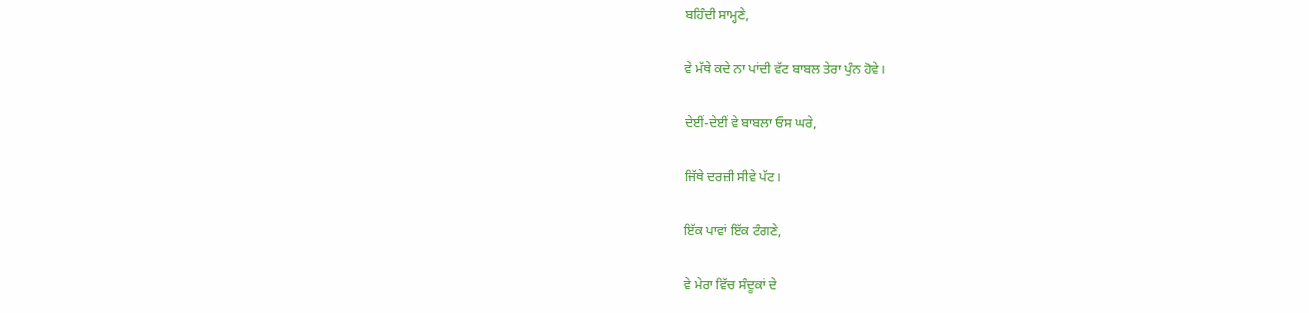ਬਹਿੰਦੀ ਸਾਮ੍ਹਣੇ,

ਵੇ ਮੱਥੇ ਕਦੇ ਨਾ ਪਾਂਦੀ ਵੱਟ ਬਾਬਲ ਤੇਰਾ ਪੁੰਨ ਹੋਵੇ।

ਦੇਈਂ-ਦੇਈਂ ਵੇ ਬਾਬਲਾ ਓਸ ਘਰੇ,

ਜਿੱਥੇ ਦਰਜ਼ੀ ਸੀਵੇ ਪੱਟ।

ਇੱਕ ਪਾਵਾਂ ਇੱਕ ਟੰਗਣੇ,

ਵੇ ਮੇਰਾ ਵਿੱਚ ਸੰਦੂਕਾਂ ਦੇ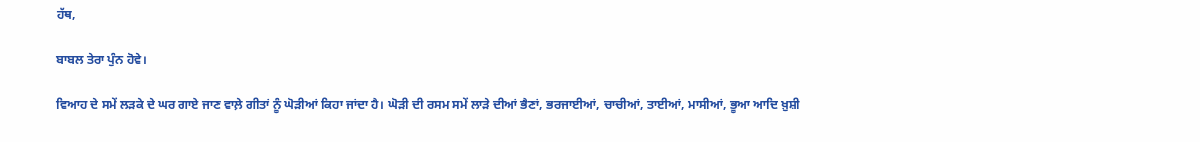ਹੱਥ,

ਬਾਬਲ ਤੇਰਾ ਪੁੰਨ ਹੋਵੇ।

ਵਿਆਹ ਦੇ ਸਮੇਂ ਲੜਕੇ ਦੇ ਘਰ ਗਾਏ ਜਾਣ ਵਾਲ਼ੇ ਗੀਤਾਂ ਨੂੰ ਘੋੜੀਆਂ ਕਿਹਾ ਜਾਂਦਾ ਹੈ। ਘੋੜੀ ਦੀ ਰਸਮ ਸਮੇਂ ਲਾੜੇ ਦੀਆਂ ਭੈਣਾਂ, ਭਰਜਾਈਆਂ, ਚਾਚੀਆਂ, ਤਾਈਆਂ, ਮਾਸੀਆਂ, ਭੂਆ ਆਦਿ ਖ਼ੁਸ਼ੀ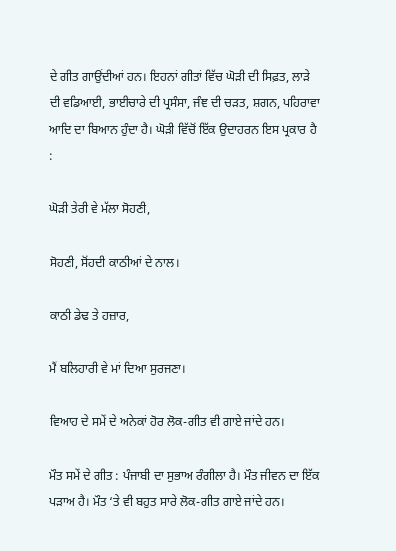ਦੇ ਗੀਤ ਗਾਉਂਦੀਆਂ ਹਨ। ਇਹਨਾਂ ਗੀਤਾਂ ਵਿੱਚ ਘੋੜੀ ਦੀ ਸਿਫ਼ਤ, ਲਾੜੇ ਦੀ ਵਡਿਆਈ, ਭਾਈਚਾਰੇ ਦੀ ਪ੍ਰਸੰਸਾ, ਜੰਞ ਦੀ ਚੜਤ, ਸ਼ਗਨ, ਪਹਿਰਾਵਾ ਆਦਿ ਦਾ ਬਿਆਨ ਹੁੰਦਾ ਹੈ। ਘੋੜੀ ਵਿੱਚੋਂ ਇੱਕ ਉਦਾਹਰਨ ਇਸ ਪ੍ਰਕਾਰ ਹੈ :

ਘੋੜੀ ਤੇਰੀ ਵੇ ਮੱਲਾ ਸੋਹਣੀ,

ਸੋਹਣੀ, ਸੋਂਹਦੀ ਕਾਠੀਆਂ ਦੇ ਨਾਲ।

ਕਾਠੀ ਡੇਢ ਤੇ ਹਜ਼ਾਰ,

ਮੈਂ ਬਲਿਹਾਰੀ ਵੇ ਮਾਂ ਦਿਆ ਸੁਰਜਣਾ।

ਵਿਆਹ ਦੇ ਸਮੇਂ ਦੇ ਅਨੇਕਾਂ ਹੋਰ ਲੋਕ-ਗੀਤ ਵੀ ਗਾਏ ਜਾਂਦੇ ਹਨ।

ਮੌਤ ਸਮੇਂ ਦੇ ਗੀਤ : ਪੰਜਾਬੀ ਦਾ ਸੁਭਾਅ ਰੰਗੀਲਾ ਹੈ। ਮੌਤ ਜੀਵਨ ਦਾ ਇੱਕ ਪੜਾਅ ਹੈ। ਮੌਤ ‘ਤੇ ਵੀ ਬਹੁਤ ਸਾਰੇ ਲੋਕ-ਗੀਤ ਗਾਏ ਜਾਂਦੇ ਹਨ।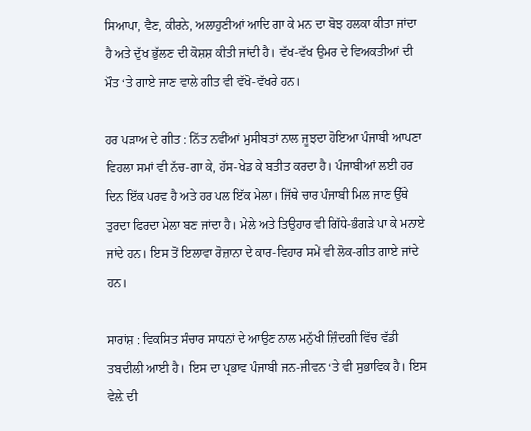ਸਿਆਪਾ, ਵੈਣ, ਕੀਰਨੇ, ਅਲਾਹੁਣੀਆਂ ਆਦਿ ਗਾ ਕੇ ਮਨ ਦਾ ਬੋਝ ਹਲਕਾ ਕੀਤਾ ਜਾਂਦਾ ਹੈ ਅਤੇ ਦੁੱਖ ਭੁੱਲਣ ਦੀ ਕੋਸ਼ਸ਼ ਕੀਤੀ ਜਾਂਦੀ ਹੈ। ਵੱਖ-ਵੱਖ ਉਮਰ ਦੇ ਵਿਅਕਤੀਆਂ ਦੀ ਮੌਤ ‘ਤੇ ਗਾਏ ਜਾਣ ਵਾਲੇ ਗੀਤ ਵੀ ਵੱਖੋ-ਵੱਖਰੇ ਹਨ।

ਹਰ ਪੜਾਅ ਦੇ ਗੀਤ : ਨਿੱਤ ਨਵੀਂਆਂ ਮੁਸੀਬਤਾਂ ਨਾਲ ਜੂਝਦਾ ਹੋਇਆ ਪੰਜਾਬੀ ਆਪਣਾ ਵਿਹਲਾ ਸਮਾਂ ਵੀ ਨੱਚ-ਗਾ ਕੇ, ਹੱਸ-ਖੇਡ ਕੇ ਬਤੀਤ ਕਰਦਾ ਹੈ। ਪੰਜਾਬੀਆਂ ਲਈ ਹਰ ਦਿਨ ਇੱਕ ਪਰਵ ਹੈ ਅਤੇ ਹਰ ਪਲ ਇੱਕ ਮੇਲਾ। ਜਿੱਥੇ ਚਾਰ ਪੰਜਾਬੀ ਮਿਲ ਜਾਣ ਉੱਥੇ ਤੁਰਦਾ ਫਿਰਦਾ ਮੇਲਾ ਬਣ ਜਾਂਦਾ ਹੈ। ਮੇਲੇ ਅਤੇ ਤਿਉਹਾਰ ਵੀ ਗਿੱਧੇ-ਭੰਗੜੇ ਪਾ ਕੇ ਮਨਾਏ ਜਾਂਦੇ ਹਨ। ਇਸ ਤੋਂ ਇਲਾਵਾ ਰੋਜ਼ਾਨਾ ਦੇ ਕਾਰ-ਵਿਹਾਰ ਸਮੇਂ ਵੀ ਲੋਕ-ਗੀਤ ਗਾਏ ਜਾਂਦੇ ਹਨ।

ਸਾਰਾਂਸ਼ : ਵਿਕਸਿਤ ਸੰਚਾਰ ਸਾਧਨਾਂ ਦੇ ਆਉਣ ਨਾਲ ਮਨੁੱਖੀ ਜ਼ਿੰਦਗੀ ਵਿੱਚ ਵੱਡੀ ਤਬਦੀਲੀ ਆਈ ਹੈ। ਇਸ ਦਾ ਪ੍ਰਭਾਵ ਪੰਜਾਬੀ ਜਨ-ਜੀਵਨ ‘ਤੇ ਵੀ ਸੁਭਾਵਿਕ ਹੈ। ਇਸ ਵੇਲ਼ੇ ਦੀ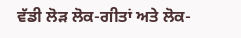ਵੱਡੀ ਲੋੜ ਲੋਕ-ਗੀਤਾਂ ਅਤੇ ਲੋਕ-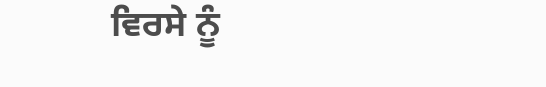ਵਿਰਸੇ ਨੂੰ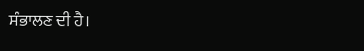ਸੰਭਾਲਣ ਦੀ ਹੈ।